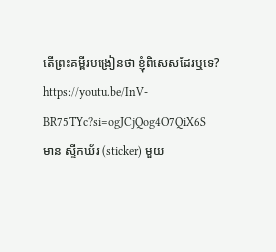តើព្រះគម្ពីរបង្រៀនថា ខ្ញុំពិសេសដែរឬទេ?
https://youtu.be/InV-BR75TYc?si=ogJCjQog4O7QiX6S
មាន ស្ទីកឃ័រ (sticker) មួយ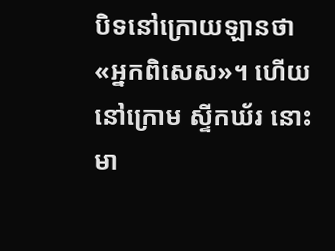បិទនៅក្រោយឡានថា «អ្នកពិសេស»។ ហើយនៅក្រោម ស្ទីកឃ័រ នោះមា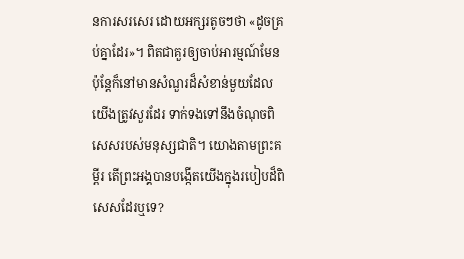នការសរសេរ ដោយអក្សរតូចៗថា «ដូចគ្រប់គ្នាដែរ»។ ពិតជាគួរឲ្យចាប់អារម្មណ៍មែន ប៉ុន្តែក៏នៅមានសំណួរដ៏សំខាន់មួយដែលយើងត្រូវសួរដែរ ទាក់ទងទៅនឹងចំណុចពិសេសរបស់មនុស្សជាតិ។ យោងតាមព្រះគម្ពីរ តើព្រះអង្គបានបង្កើតយើងក្នុងរបៀបដ៏ពិសេសដែរឬទេ?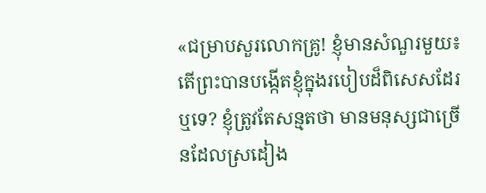«ជម្រាបសួរលោកគ្រូ! ខ្ញុំមានសំណួរមួយ៖ តើព្រះបានបង្កើតខ្ញុំក្នុងរបៀបដ៏ពិសេសដែរឬទេ? ខ្ញុំត្រូវតែសន្មតថា មានមនុស្សជាច្រើនដែលស្រដៀង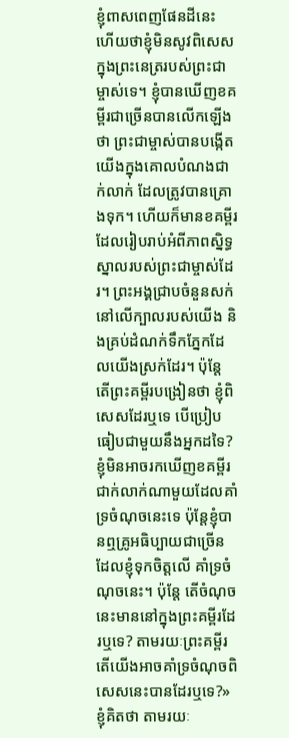ខ្ញុំពាសពេញផែនដីនេះ ហើយថាខ្ញុំមិនសូវពិសេសក្នុងព្រះនេត្ររបស់ព្រះជាម្ចាស់ទេ។ ខ្ញុំបានឃើញខគម្ពីរជាច្រើនបានលើកឡើងថា ព្រះជាម្ចាស់បានបង្កើតយើងក្នុងគោលបំណងជាក់លាក់ ដែលត្រូវបានគ្រោងទុក។ ហើយក៏មានខគម្ពីរដែលរៀបរាប់អំពីភាពស្និទ្ធស្នាលរបស់ព្រះជាម្ចាស់ដែរ។ ព្រះអង្គជ្រាបចំនួនសក់នៅលើក្បាលរបស់យើង និងគ្រប់ដំណក់ទឹកភ្នែកដែលយើងស្រក់ដែរ។ ប៉ុន្តែ តើព្រះគម្ពីរបង្រៀនថា ខ្ញុំពិសេសដែរឬទេ បើប្រៀបធៀបជាមួយនឹងអ្នកដទៃ? ខ្ញុំមិនអាចរកឃើញខគម្ពីរជាក់លាក់ណាមួយដែលគាំទ្រចំណុចនេះទេ ប៉ុន្តែខ្ញុំបានឮគ្រូអធិប្បាយជាច្រើន ដែលខ្ញុំទុកចិត្តលើ គាំទ្រចំណុចនេះ។ ប៉ុន្តែ តើចំណុចនេះមាននៅក្នុងព្រះគម្ពីរដែរឬទេ? តាមរយៈព្រះគម្ពីរ តើយើងអាចគាំទ្រចំណុចពិសេសនេះបានដែរឬទេ?»
ខ្ញុំគិតថា តាមរយៈ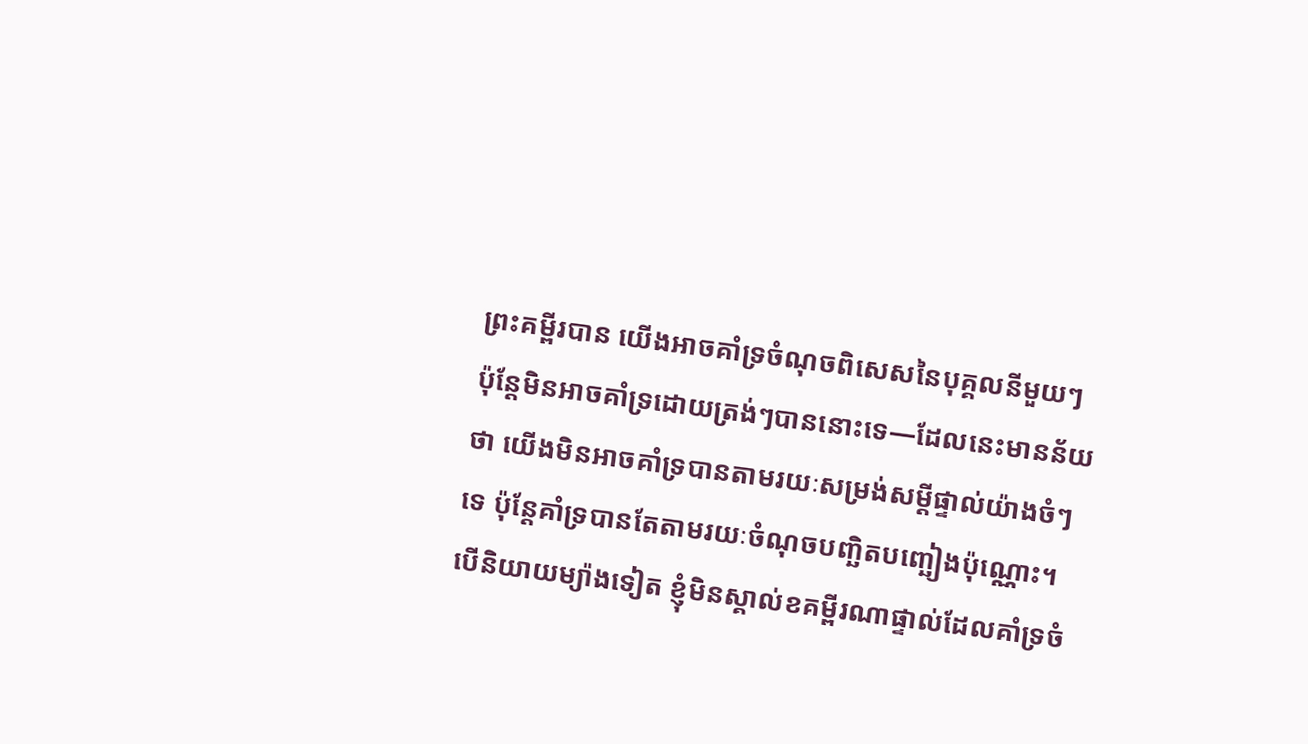ព្រះគម្ពីរបាន យើងអាចគាំទ្រចំណុចពិសេសនៃបុគ្គលនីមួយៗ ប៉ុន្តែមិនអាចគាំទ្រដោយត្រង់ៗបាននោះទេ—ដែលនេះមានន័យថា យើងមិនអាចគាំទ្របានតាមរយៈសម្រង់សម្ដីផ្ទាល់យ៉ាងចំៗទេ ប៉ុន្តែគាំទ្របានតែតាមរយៈចំណុចបញ្ឆិតបញ្ឆៀងប៉ុណ្ណោះ។ បើនិយាយម្យ៉ាងទៀត ខ្ញុំមិនស្គាល់ខគម្ពីរណាផ្ទាល់ដែលគាំទ្រចំ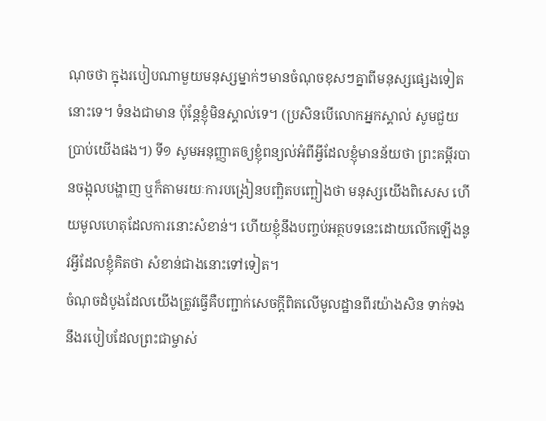ណុចថា ក្នុងរបៀបណាមួយមនុស្សម្នាក់ៗមានចំណុចខុសៗគ្នាពីមនុស្សផ្សេងទៀតនោះទេ។ ទំនងជាមាន ប៉ុន្តែខ្ញុំមិនស្គាល់ទេ។ (ប្រសិនបើលោកអ្នកស្គាល់ សូមជួយប្រាប់យើងផង។) ទី១ សូមអនុញ្ញាតឲ្យខ្ញុំពន្យល់អំពីអ្វីដែលខ្ញុំមានន័យថា ព្រះគម្ពីរបានចង្អុលបង្ហាញ ឬក៏តាមរយៈការបង្រៀនបញ្ឆិតបញ្ឆៀងថា មនុស្សយើងពិសេស ហើយមូលហេតុដែលការនោះសំខាន់។ ហើយខ្ញុំនឹងបញ្ចប់អត្ថបទនេះដោយលើកឡើងនូវអ្វីដែលខ្ញុំគិតថា សំខាន់ជាងនោះទៅទៀត។
ចំណុចដំបូងដែលយើងត្រូវធ្វើគឺបញ្ជាក់សេចក្ដីពិតលើមូលដ្ឋានពីរយ៉ាងសិន ទាក់ទងនឹងរបៀបដែលព្រះជាម្ចាស់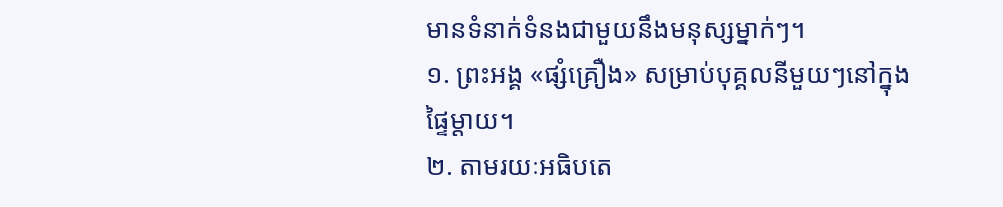មានទំនាក់ទំនងជាមួយនឹងមនុស្សម្នាក់ៗ។
១. ព្រះអង្គ «ផ្សំគ្រឿង» សម្រាប់បុគ្គលនីមួយៗនៅក្នុងផ្ទៃម្ដាយ។
២. តាមរយៈអធិបតេ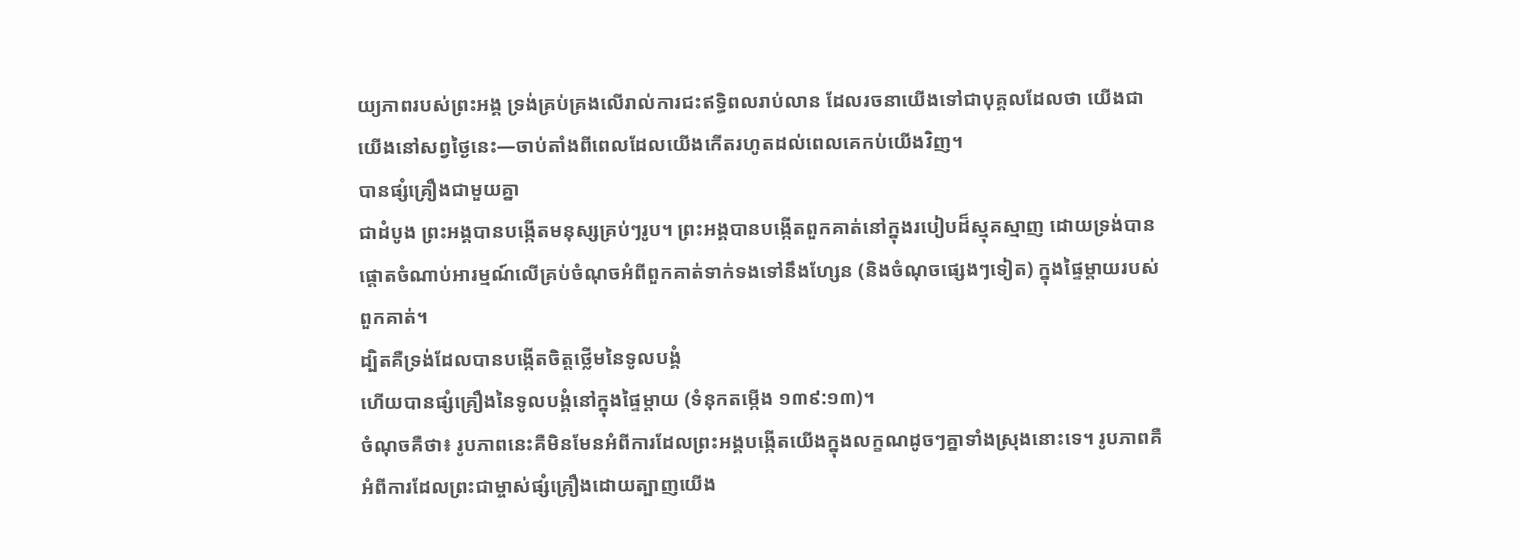យ្យភាពរបស់ព្រះអង្គ ទ្រង់គ្រប់គ្រងលើរាល់ការជះឥទ្ធិពលរាប់លាន ដែលរចនាយើងទៅជាបុគ្គលដែលថា យើងជាយើងនៅសព្វថ្ងៃនេះ—ចាប់តាំងពីពេលដែលយើងកើតរហូតដល់ពេលគេកប់យើងវិញ។
បានផ្សំគ្រឿងជាមួយគ្នា
ជាដំបូង ព្រះអង្គបានបង្កើតមនុស្សគ្រប់ៗរូប។ ព្រះអង្គបានបង្កើតពួកគាត់នៅក្នុងរបៀបដ៏ស្មុគស្មាញ ដោយទ្រង់បានផ្ដោតចំណាប់អារម្មណ៍លើគ្រប់ចំណុចអំពីពួកគាត់ទាក់ទងទៅនឹងហ្សែន (និងចំណុចផ្សេងៗទៀត) ក្នុងផ្ទៃម្ដាយរបស់ពួកគាត់។
ដ្បិតគឺទ្រង់ដែលបានបង្កើតចិត្តថ្លើមនៃទូលបង្គំ
ហើយបានផ្សំគ្រឿងនៃទូលបង្គំនៅក្នុងផ្ទៃម្តាយ (ទំនុកតម្កើង ១៣៩:១៣)។
ចំណុចគឺថា៖ រូបភាពនេះគឺមិនមែនអំពីការដែលព្រះអង្គបង្កើតយើងក្នុងលក្ខណដូចៗគ្នាទាំងស្រុងនោះទេ។ រូបភាពគឺអំពីការដែលព្រះជាម្ចាស់ផ្សំគ្រឿងដោយត្បាញយើង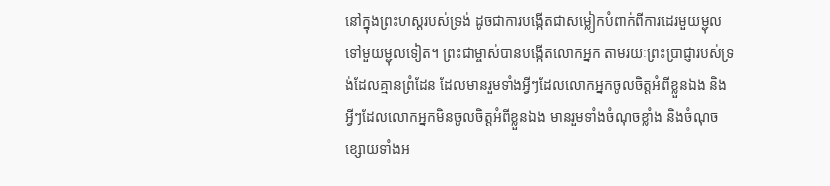នៅក្នុងព្រះហស្តរបស់ទ្រង់ ដូចជាការបង្កើតជាសម្លៀកបំពាក់ពីការដេរមួយម្ជុលទៅមួយម្ជុលទៀត។ ព្រះជាម្ចាស់បានបង្កើតលោកអ្នក តាមរយៈព្រះប្រាជ្ញារបស់ទ្រង់ដែលគ្មានព្រំដែន ដែលមានរួមទាំងអ្វីៗដែលលោកអ្នកចូលចិត្តអំពីខ្លួនឯង និងអ្វីៗដែលលោកអ្នកមិនចូលចិត្តអំពីខ្លួនឯង មានរួមទាំងចំណុចខ្លាំង និងចំណុចខ្សោយទាំងអ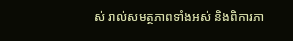ស់ រាល់សមត្ថភាពទាំងអស់ និងពិការភា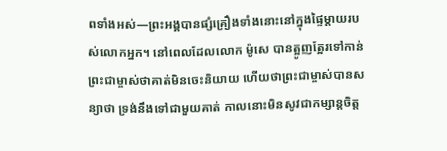ពទាំងអស់—ព្រះអង្គបានផ្សំគ្រឿងទាំងនោះនៅក្នុងផ្ទៃម្ដាយរបស់លោកអ្នក។ នៅពេលដែលលោក ម៉ូសេ បានត្អូញត្អែរទៅកាន់ព្រះជាម្ចាស់ថាគាត់មិនចេះនិយាយ ហើយថាព្រះជាម្ចាស់បានសន្យាថា ទ្រង់នឹងទៅជាមួយគាត់ កាលនោះមិនសូវជាកម្សាន្តចិត្ត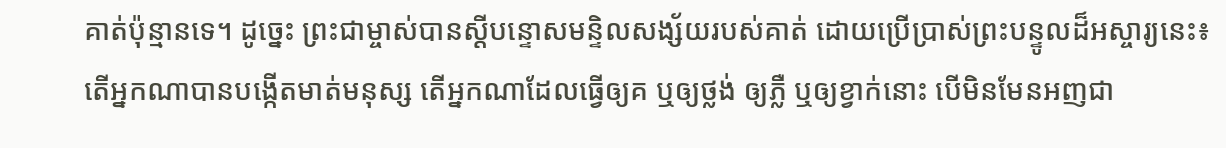គាត់ប៉ុន្មានទេ។ ដូច្នេះ ព្រះជាម្ចាស់បានស្ដីបន្ទោសមន្ទិលសង្ស័យរបស់គាត់ ដោយប្រើប្រាស់ព្រះបន្ទូលដ៏អស្ចារ្យនេះ៖
តើអ្នកណាបានបង្កើតមាត់មនុស្ស តើអ្នកណាដែលធ្វើឲ្យគ ឬឲ្យថ្លង់ ឲ្យភ្លឺ ឬឲ្យខ្វាក់នោះ បើមិនមែនអញជា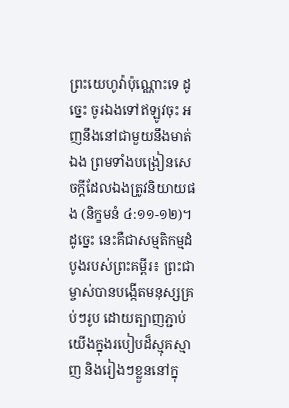ព្រះយេហូវ៉ាប៉ុណ្ណោះទេ ដូច្នេះ ចូរឯងទៅឥឡូវចុះ អញនឹងនៅជាមួយនឹងមាត់ឯង ព្រមទាំងបង្រៀនសេចក្ដីដែលឯងត្រូវនិយាយផង (និក្ខមនំ ៤:១១-១២)។
ដូច្នេះ នេះគឺជាសម្មតិកម្មដំបូងរបស់ព្រះគម្ពីរ៖ ព្រះជាម្ចាស់បានបង្កើតមនុស្សគ្រប់ៗរូប ដោយត្បាញភ្ជាប់យើងក្នុងរបៀបដ៏ស្មុគស្មាញ និងរៀងៗខ្លួននៅក្នុ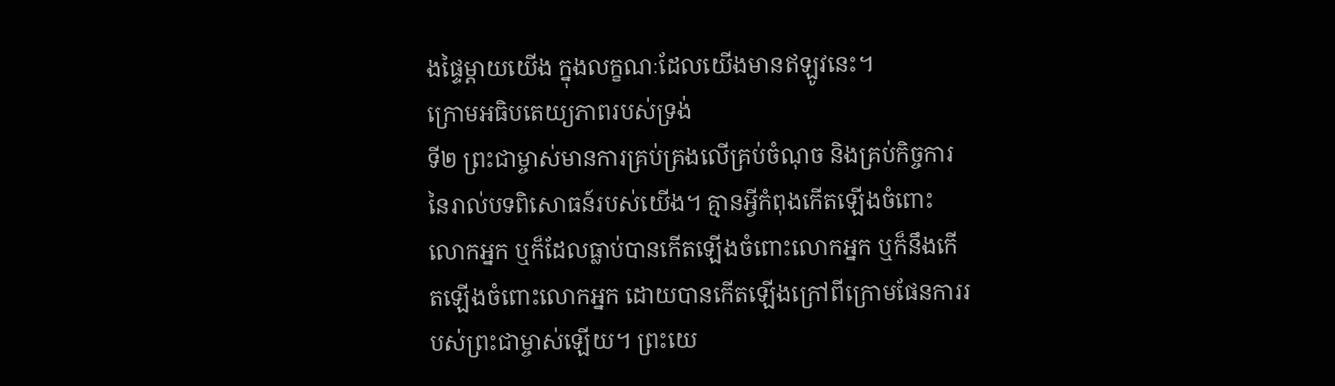ងផ្ទៃម្ដាយយើង ក្នុងលក្ខណៈដែលយើងមានឥឡូវនេះ។
ក្រោមអធិបតេយ្យភាពរបស់ទ្រង់
ទី២ ព្រះជាម្ចាស់មានការគ្រប់គ្រងលើគ្រប់ចំណុច និងគ្រប់កិច្ចការនៃរាល់បទពិសោធន៍របស់យើង។ គ្មានអ្វីកំពុងកើតឡើងចំពោះលោកអ្នក ឬក៏ដែលធ្លាប់បានកើតឡើងចំពោះលោកអ្នក ឬក៏នឹងកើតឡើងចំពោះលោកអ្នក ដោយបានកើតឡើងក្រៅពីក្រោមផែនការរបស់ព្រះជាម្ចាស់ឡើយ។ ព្រះយេ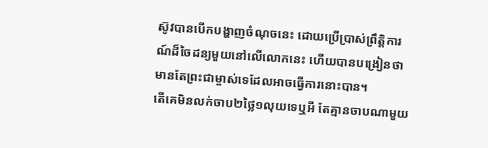ស៊ូវបានបើកបង្ហាញចំណុចនេះ ដោយប្រើប្រាស់ព្រឹត្តិការណ៍ដ៏ចៃដន្យមួយនៅលើលោកនេះ ហើយបានបង្រៀនថាមានតែព្រះជាម្ចាស់ទេដែលអាចធ្វើការនោះបាន។
តើគេមិនលក់ចាប២ថ្លៃ១លុយទេឬអី តែគ្មានចាបណាមួយ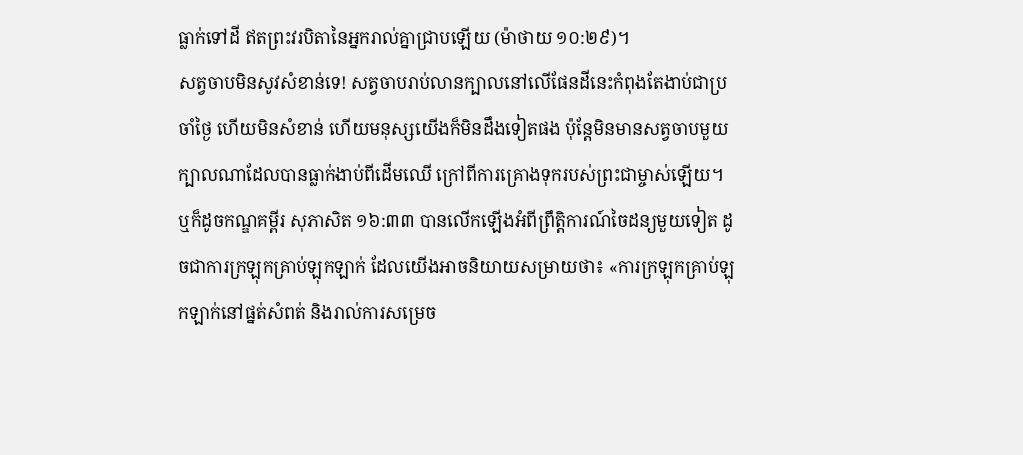ធ្លាក់ទៅដី ឥតព្រះវរបិតានៃអ្នករាល់គ្នាជ្រាបឡើយ (ម៉ាថាយ ១០:២៩)។
សត្វចាបមិនសូវសំខាន់ទេ! សត្វចាបរាប់លានក្បាលនៅលើផែនដីនេះកំពុងតែងាប់ជាប្រចាំថ្ងៃ ហើយមិនសំខាន់ ហើយមនុស្សយើងក៏មិនដឹងទៀតផង ប៉ុន្តែមិនមានសត្វចាបមួយក្បាលណាដែលបានធ្លាក់ងាប់ពីដើមឈើ ក្រៅពីការគ្រោងទុករបស់ព្រះជាម្ចាស់ឡើយ។ ឬក៏ដូចកណ្ឌគម្ពីរ សុភាសិត ១៦:៣៣ បានលើកឡើងអំពីព្រឹត្តិការណ៍ចៃដន្យមួយទៀត ដូចជាការក្រឡុកគ្រាប់ឡុកឡាក់ ដែលយើងអាចនិយាយសម្រាយថា៖ «ការក្រឡុកគ្រាប់ឡុកឡាក់នៅផ្នត់សំពត់ និងរាល់ការសម្រេច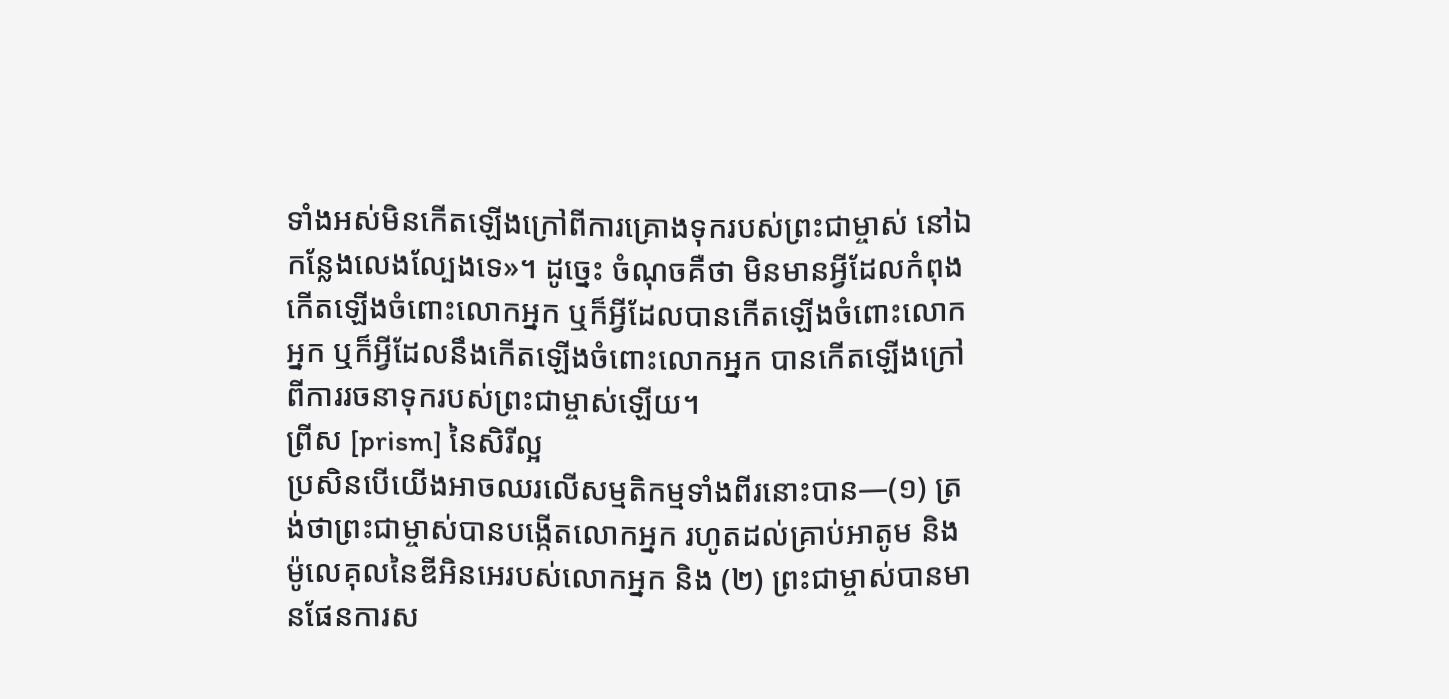ទាំងអស់មិនកើតឡើងក្រៅពីការគ្រោងទុករបស់ព្រះជាម្ចាស់ នៅឯកន្លែងលេងល្បែងទេ»។ ដូច្នេះ ចំណុចគឺថា មិនមានអ្វីដែលកំពុងកើតឡើងចំពោះលោកអ្នក ឬក៏អ្វីដែលបានកើតឡើងចំពោះលោកអ្នក ឬក៏អ្វីដែលនឹងកើតឡើងចំពោះលោកអ្នក បានកើតឡើងក្រៅពីការរចនាទុករបស់ព្រះជាម្ចាស់ឡើយ។
ព្រីស [prism] នៃសិរីល្អ
ប្រសិនបើយើងអាចឈរលើសម្មតិកម្មទាំងពីរនោះបាន—(១) ត្រង់ថាព្រះជាម្ចាស់បានបង្កើតលោកអ្នក រហូតដល់គ្រាប់អាតូម និងម៉ូលេគុលនៃឌីអិនអេរបស់លោកអ្នក និង (២) ព្រះជាម្ចាស់បានមានផែនការស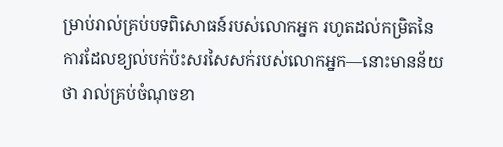ម្រាប់រាល់គ្រប់បទពិសោធន៍របស់លោកអ្នក រហូតដល់កម្រិតនៃការដែលខ្យល់បក់ប៉ះសរសៃសក់របស់លោកអ្នក—នោះមានន័យថា រាល់គ្រប់ចំណុចខា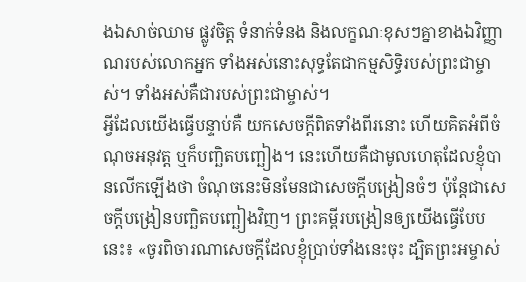ងឯសាច់ឈាម ផ្លូវចិត្ត ទំនាក់ទំនង និងលក្ខណៈខុសៗគ្នាខាងឯវិញ្ញាណរបស់លោកអ្នក ទាំងអស់នោះសុទ្ធតែជាកម្មសិទ្ធិរបស់ព្រះជាម្ចាស់។ ទាំងអស់គឺជារបស់ព្រះជាម្ចាស់។
អ្វីដែលយើងធ្វើបន្ទាប់គឺ យកសេចក្ដីពិតទាំងពីរនោះ ហើយគិតអំពីចំណុចអនុវត្ត ឬក៏បញ្ឆិតបញ្ឆៀង។ នេះហើយគឺជាមូលហេតុដែលខ្ញុំបានលើកឡើងថា ចំណុចនេះមិនមែនជាសេចក្ដីបង្រៀនចំៗ ប៉ុន្តែជាសេចក្ដីបង្រៀនបញ្ឆិតបញ្ឆៀងវិញ។ ព្រះគម្ពីរបង្រៀនឲ្យយើងធ្វើបែបនេះ៖ «ចូរពិចារណាសេចក្ដីដែលខ្ញុំប្រាប់ទាំងនេះចុះ ដ្បិតព្រះអម្ចាស់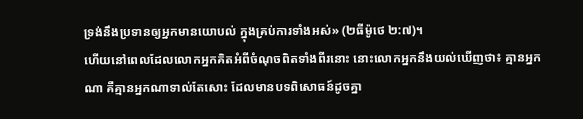ទ្រង់នឹងប្រទានឲ្យអ្នកមានយោបល់ ក្នុងគ្រប់ការទាំងអស់» (២ធីម៉ូថេ ២:៧)។
ហើយនៅពេលដែលលោកអ្នកគិតអំពីចំណុចពិតទាំងពីរនោះ នោះលោកអ្នកនឹងយល់ឃើញថា៖ គ្មានអ្នកណា គឺគ្មានអ្នកណាទាល់តែសោះ ដែលមានបទពិសោធន៍ដូចគ្នា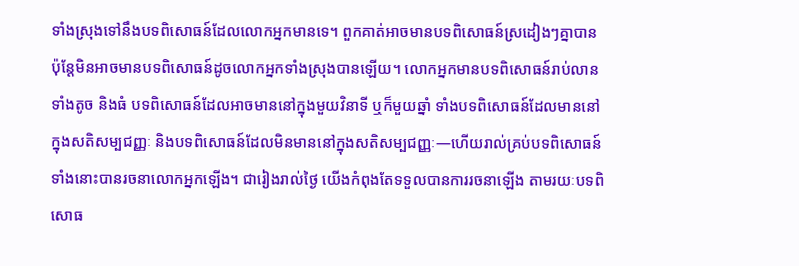ទាំងស្រុងទៅនឹងបទពិសោធន៍ដែលលោកអ្នកមានទេ។ ពួកគាត់អាចមានបទពិសោធន៍ស្រដៀងៗគ្នាបាន ប៉ុន្តែមិនអាចមានបទពិសោធន៍ដូចលោកអ្នកទាំងស្រុងបានឡើយ។ លោកអ្នកមានបទពិសោធន៍រាប់លាន ទាំងតូច និងធំ បទពិសោធន៍ដែលអាចមាននៅក្នុងមួយវិនាទី ឬក៏មួយឆ្នាំ ទាំងបទពិសោធន៍ដែលមាននៅក្នុងសតិសម្បជញ្ញៈ និងបទពិសោធន៍ដែលមិនមាននៅក្នុងសតិសម្បជញ្ញៈ—ហើយរាល់គ្រប់បទពិសោធន៍ទាំងនោះបានរចនាលោកអ្នកឡើង។ ជារៀងរាល់ថ្ងៃ យើងកំពុងតែទទួលបានការរចនាឡើង តាមរយៈបទពិសោធ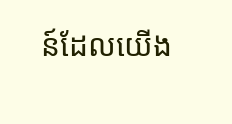ន៍ដែលយើង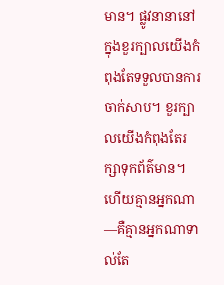មាន។ ផ្លូវនានានៅក្នុងខួរក្បាលយើងកំពុងតែទទួលបានការចាក់សាប។ ខួរក្បាលយើងកំពុងតែរក្សាទុកព័ត៌មាន។ ហើយគ្មានអ្នកណា—គឺគ្មានអ្នកណាទាល់តែ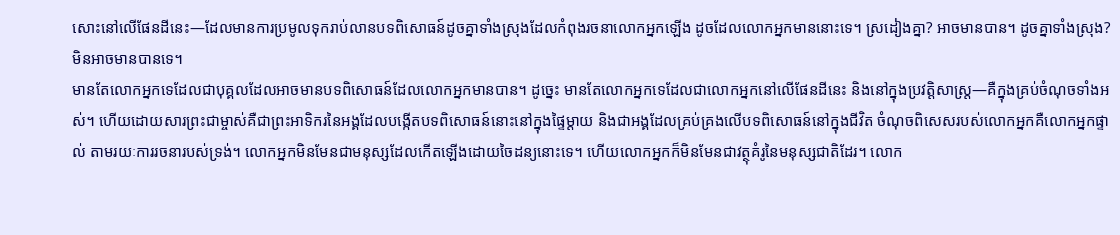សោះនៅលើផែនដីនេះ—ដែលមានការប្រមូលទុករាប់លានបទពិសោធន៍ដូចគ្នាទាំងស្រុងដែលកំពុងរចនាលោកអ្នកឡើង ដូចដែលលោកអ្នកមាននោះទេ។ ស្រដៀងគ្នា? អាចមានបាន។ ដូចគ្នាទាំងស្រុង? មិនអាចមានបានទេ។
មានតែលោកអ្នកទេដែលជាបុគ្គលដែលអាចមានបទពិសោធន៍ដែលលោកអ្នកមានបាន។ ដូច្នេះ មានតែលោកអ្នកទេដែលជាលោកអ្នកនៅលើផែនដីនេះ និងនៅក្នុងប្រវត្តិសាស្ត្រ—គឺក្នុងគ្រប់ចំណុចទាំងអស់។ ហើយដោយសារព្រះជាម្ចាស់គឺជាព្រះអាទិករនៃអង្គដែលបង្កើតបទពិសោធន៍នោះនៅក្នុងផ្ទៃម្ដាយ និងជាអង្គដែលគ្រប់គ្រងលើបទពិសោធន៍នៅក្នុងជីវិត ចំណុចពិសេសរបស់លោកអ្នកគឺលោកអ្នកផ្ទាល់ តាមរយៈការរចនារបស់ទ្រង់។ លោកអ្នកមិនមែនជាមនុស្សដែលកើតឡើងដោយចៃដន្យនោះទេ។ ហើយលោកអ្នកក៏មិនមែនជាវត្ថុគំរូនៃមនុស្សជាតិដែរ។ លោក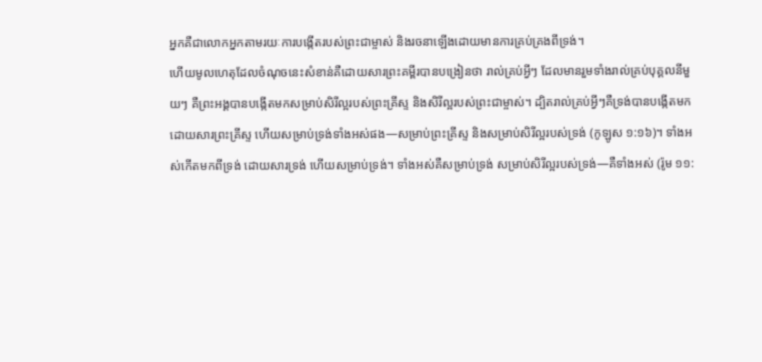អ្នកគឺជាលោកអ្នកតាមរយៈការបង្កើតរបស់ព្រះជាម្ចាស់ និងរចនាឡើងដោយមានការគ្រប់គ្រងពីទ្រង់។
ហើយមូលហេតុដែលចំណុចនេះសំខាន់គឺដោយសារព្រះគម្ពីរបានបង្រៀនថា រាល់គ្រប់អ្វីៗ ដែលមានរួមទាំងរាល់គ្រប់បុគ្គលនីមួយៗ គឺព្រះអង្គបានបង្កើតមកសម្រាប់សិរីល្អរបស់ព្រះគ្រីស្ទ និងសិរីល្អរបស់ព្រះជាម្ចាស់។ ដ្បិតរាល់គ្រប់អ្វីៗគឺទ្រង់បានបង្កើតមកដោយសារព្រះគ្រីស្ទ ហើយសម្រាប់ទ្រង់ទាំងអស់ផង—សម្រាប់ព្រះគ្រីស្ទ និងសម្រាប់សិរីល្អរបស់ទ្រង់ (កូឡូស ១:១៦)។ ទាំងអស់កើតមកពីទ្រង់ ដោយសារទ្រង់ ហើយសម្រាប់ទ្រង់។ ទាំងអស់គឺសម្រាប់ទ្រង់ សម្រាប់សិរីល្អរបស់ទ្រង់—គឺទាំងអស់ (រ៉ូម ១១: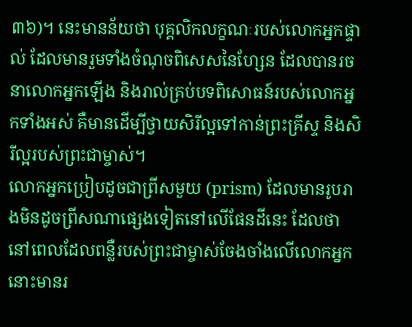៣៦)។ នេះមានន័យថា បុគ្គលិកលក្ខណៈរបស់លោកអ្នកផ្ទាល់ ដែលមានរួមទាំងចំណុចពិសេសនៃហ្សែន ដែលបានរចនាលោកអ្នកឡើង និងរាល់គ្រប់បទពិសោធន៍របស់លោកអ្នកទាំងអស់ គឺមានដើម្បីថ្វាយសិរីល្អទៅកាន់ព្រះគ្រីស្ទ និងសិរីល្អរបស់ព្រះជាម្ចាស់។
លោកអ្នកប្រៀបដូចជាព្រីសមួយ (prism) ដែលមានរូបរាងមិនដូចព្រីសណាផ្សេងទៀតនៅលើផែនដីនេះ ដែលថានៅពេលដែលពន្លឺរបស់ព្រះជាម្ចាស់ចែងចាំងលើលោកអ្នក នោះមានរ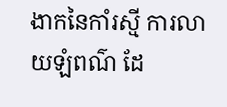ងាកនៃកាំរស្មី ការលាយឡំពណ៌ ដែ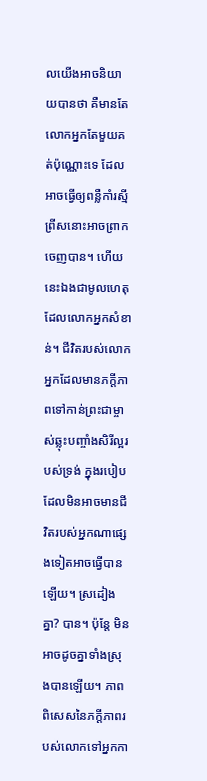លយើងអាចនិយាយបានថា គឺមានតែលោកអ្នកតែមួយគត់ប៉ុណ្ណោះទេ ដែលអាចធ្វើឲ្យពន្លឺកាំរស្មីព្រីសនោះអាចព្រាកចេញបាន។ ហើយនេះឯងជាមូលហេតុដែលលោកអ្នកសំខាន់។ ជីវិតរបស់លោកអ្នកដែលមានភក្ដីភាពទៅកាន់ព្រះជាម្ចាស់ឆ្លុះបញ្ចាំងសិរីល្អរបស់ទ្រង់ ក្នុងរបៀបដែលមិនអាចមានជីវិតរបស់អ្នកណាផ្សេងទៀតអាចធ្វើបានឡើយ។ ស្រដៀងគ្នា? បាន។ ប៉ុន្តែ មិនអាចដូចគ្នាទាំងស្រុងបានឡើយ។ ភាពពិសេសនៃភក្ដីភាពរបស់លោកទៅអ្នកកា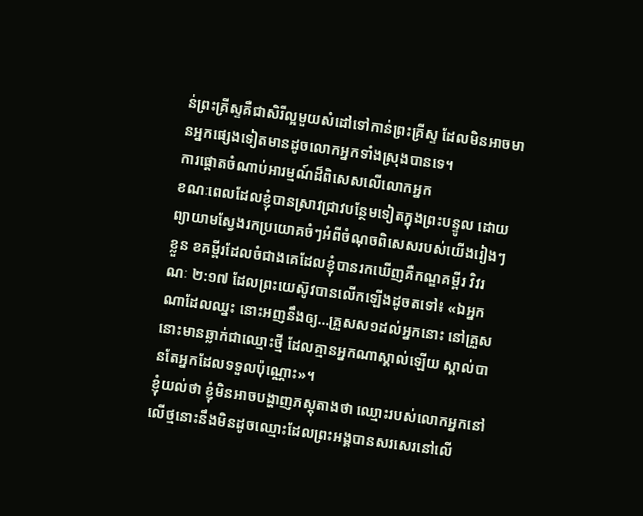ន់ព្រះគ្រីស្ទគឺជាសិរីល្អមួយសំដៅទៅកាន់ព្រះគ្រីស្ទ ដែលមិនអាចមានអ្នកផ្សេងទៀតមានដូចលោកអ្នកទាំងស្រុងបានទេ។
ការផ្ដោតចំណាប់អារម្មណ៍ដ៏ពិសេសលើលោកអ្នក
ខណៈពេលដែលខ្ញុំបានស្រាវជ្រាវបន្ថែមទៀតក្នុងព្រះបន្ទូល ដោយព្យាយាមស្វែងរកប្រយោគចំៗអំពីចំណុចពិសេសរបស់យើងរៀងៗខ្លួន ខគម្ពីរដែលចំជាងគេដែលខ្ញុំបានរកឃើញគឺកណ្ឌគម្ពីរ វិវរណៈ ២:១៧ ដែលព្រះយេស៊ូវបានលើកឡើងដូចតទៅ៖ «ឯអ្នកណាដែលឈ្នះ នោះអញនឹងឲ្យ…គ្រួសស១ដល់អ្នកនោះ នៅគ្រួសនោះមានឆ្លាក់ជាឈ្មោះថ្មី ដែលគ្មានអ្នកណាស្គាល់ឡើយ ស្គាល់បានតែអ្នកដែលទទួលប៉ុណ្ណោះ»។
ខ្ញុំយល់ថា ខ្ញុំមិនអាចបង្ហាញភស្តុតាងថា ឈ្មោះរបស់លោកអ្នកនៅលើថ្មនោះនឹងមិនដូចឈ្មោះដែលព្រះអង្គបានសរសេរនៅលើ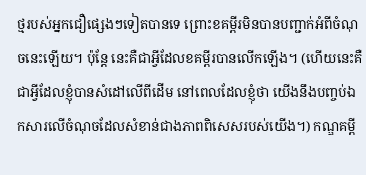ថ្មរបស់អ្នកជឿផ្សេងៗទៀតបានទេ ព្រោះខគម្ពីរមិនបានបញ្ជាក់អំពីចំណុចនេះឡើយ។ ប៉ុន្តែ នេះគឺជាអ្វីដែលខគម្ពីរបានលើកឡើង។ (ហើយនេះគឺជាអ្វីដែលខ្ញុំបានសំដៅលើពីដើម នៅពេលដែលខ្ញុំថា យើងនឹងបញ្ចប់ឯកសារលើចំណុចដែលសំខាន់ជាងភាពពិសេសរបស់យើង។) កណ្ឌគម្ពី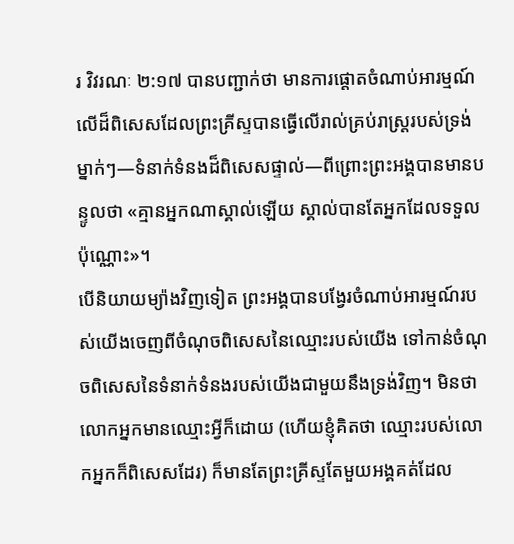រ វិវរណៈ ២:១៧ បានបញ្ជាក់ថា មានការផ្ដោតចំណាប់អារម្មណ៍លើដ៏ពិសេសដែលព្រះគ្រីស្ទបានធ្វើលើរាល់គ្រប់រាស្ត្ររបស់ទ្រង់ម្នាក់ៗ—ទំនាក់ទំនងដ៏ពិសេសផ្ទាល់—ពីព្រោះព្រះអង្គបានមានបន្ទូលថា «គ្មានអ្នកណាស្គាល់ឡើយ ស្គាល់បានតែអ្នកដែលទទួលប៉ុណ្ណោះ»។
បើនិយាយម្យ៉ាងវិញទៀត ព្រះអង្គបានបង្វែរចំណាប់អារម្មណ៍របស់យើងចេញពីចំណុចពិសេសនៃឈ្មោះរបស់យើង ទៅកាន់ចំណុចពិសេសនៃទំនាក់ទំនងរបស់យើងជាមួយនឹងទ្រង់វិញ។ មិនថាលោកអ្នកមានឈ្មោះអ្វីក៏ដោយ (ហើយខ្ញុំគិតថា ឈ្មោះរបស់លោកអ្នកក៏ពិសេសដែរ) ក៏មានតែព្រះគ្រីស្ទតែមួយអង្គគត់ដែល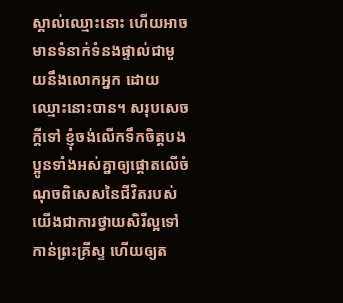ស្គាល់ឈ្មោះនោះ ហើយអាចមានទំនាក់ទំនងផ្ទាល់ជាមួយនឹងលោកអ្នក ដោយឈ្មោះនោះបាន។ សរុបសេចក្ដីទៅ ខ្ញុំចង់លើកទឹកចិត្តបងប្អូនទាំងអស់គ្នាឲ្យផ្ដោតលើចំណុចពិសេសនៃជីវិតរបស់យើងជាការថ្វាយសិរីល្អទៅកាន់ព្រះគ្រីស្ទ ហើយឲ្យត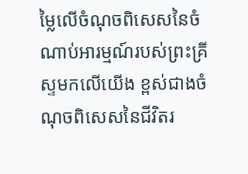ម្លៃលើចំណុចពិសេសនៃចំណាប់អារម្មណ៍របស់ព្រះគ្រីស្ទមកលើយើង ខ្ពស់ជាងចំណុចពិសេសនៃជីវិតរ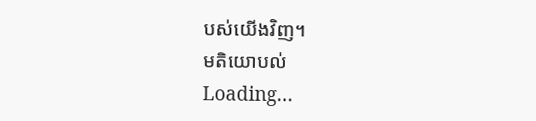បស់យើងវិញ។
មតិយោបល់
Loading…